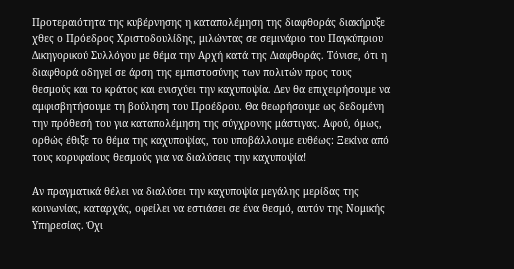Προτεραιότητα της κυβέρνησης η καταπολέμηση της διαφθοράς διακήρυξε χθες ο Πρόεδρος Χριστοδουλίδης, μιλώντας σε σεμινάριο του Παγκύπριου Δικηγορικού Συλλόγου με θέμα την Αρχή κατά της Διαφθοράς. Τόνισε, ότι η διαφθορά οδηγεί σε άρση της εμπιστοσύνης των πολιτών προς τους θεσμούς και το κράτος και ενισχύει την καχυποψία. Δεν θα επιχειρήσουμε να αμφισβητήσουμε τη βούληση του Προέδρου. Θα θεωρήσουμε ως δεδομένη την πρόθεσή του για καταπολέμηση της σύγχρονης μάστιγας. Αφού, όμως, ορθώς έθιξε το θέμα της καχυποψίας, του υποβάλλουμε ευθέως: Ξεκίνα από τους κορυφαίους θεσμούς για να διαλύσεις την καχυποψία!

Αν πραγματικά θέλει να διαλύσει την καχυποψία μεγάλης μερίδας της κοινωνίας, καταρχάς, οφείλει να εστιάσει σε ένα θεσμό, αυτόν της Νομικής Υπηρεσίας. Όχι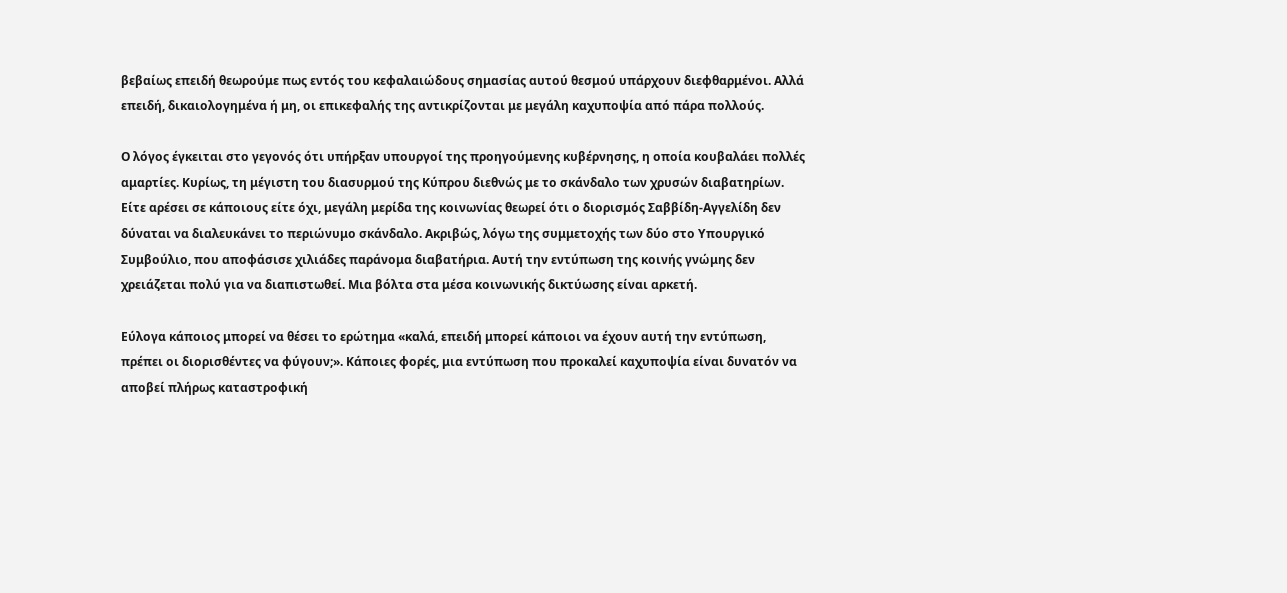βεβαίως επειδή θεωρούμε πως εντός του κεφαλαιώδους σημασίας αυτού θεσμού υπάρχουν διεφθαρμένοι. Αλλά επειδή, δικαιολογημένα ή μη, οι επικεφαλής της αντικρίζονται με μεγάλη καχυποψία από πάρα πολλούς.

Ο λόγος έγκειται στο γεγονός ότι υπήρξαν υπουργοί της προηγούμενης κυβέρνησης, η οποία κουβαλάει πολλές αμαρτίες. Κυρίως, τη μέγιστη του διασυρμού της Κύπρου διεθνώς με το σκάνδαλο των χρυσών διαβατηρίων. Είτε αρέσει σε κάποιους είτε όχι, μεγάλη μερίδα της κοινωνίας θεωρεί ότι ο διορισμός Σαββίδη-Αγγελίδη δεν δύναται να διαλευκάνει το περιώνυμο σκάνδαλο. Ακριβώς, λόγω της συμμετοχής των δύο στο Υπουργικό Συμβούλιο, που αποφάσισε χιλιάδες παράνομα διαβατήρια. Αυτή την εντύπωση της κοινής γνώμης δεν χρειάζεται πολύ για να διαπιστωθεί. Μια βόλτα στα μέσα κοινωνικής δικτύωσης είναι αρκετή.

Εύλογα κάποιος μπορεί να θέσει το ερώτημα «καλά, επειδή μπορεί κάποιοι να έχουν αυτή την εντύπωση, πρέπει οι διορισθέντες να φύγουν;». Κάποιες φορές, μια εντύπωση που προκαλεί καχυποψία είναι δυνατόν να αποβεί πλήρως καταστροφική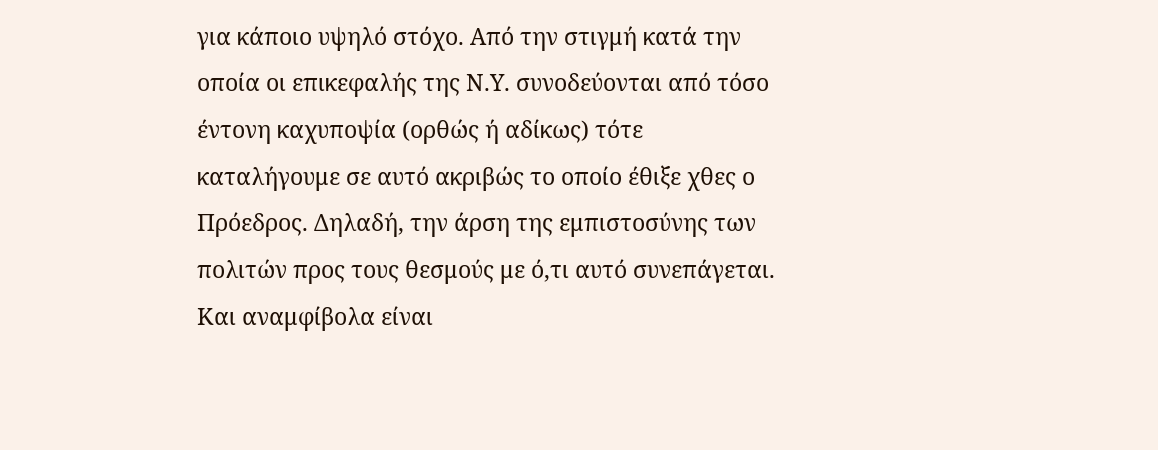για κάποιο υψηλό στόχο. Από την στιγμή κατά την οποία οι επικεφαλής της Ν.Υ. συνοδεύονται από τόσο έντονη καχυποψία (ορθώς ή αδίκως) τότε καταλήγουμε σε αυτό ακριβώς το οποίο έθιξε χθες ο Πρόεδρος. Δηλαδή, την άρση της εμπιστοσύνης των πολιτών προς τους θεσμούς με ό,τι αυτό συνεπάγεται. Και αναμφίβολα είναι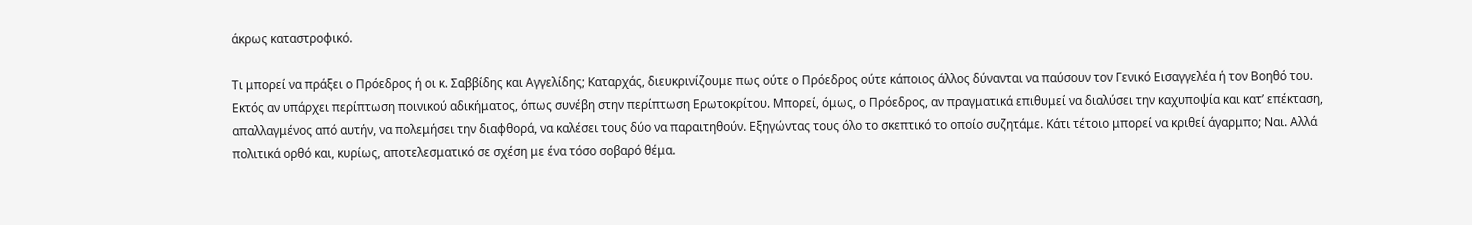άκρως καταστροφικό.

Τι μπορεί να πράξει ο Πρόεδρος ή οι κ. Σαββίδης και Αγγελίδης; Καταρχάς, διευκρινίζουμε πως ούτε ο Πρόεδρος ούτε κάποιος άλλος δύνανται να παύσουν τον Γενικό Εισαγγελέα ή τον Βοηθό του. Εκτός αν υπάρχει περίπτωση ποινικού αδικήματος, όπως συνέβη στην περίπτωση Ερωτοκρίτου. Μπορεί, όμως, ο Πρόεδρος, αν πραγματικά επιθυμεί να διαλύσει την καχυποψία και κατ’ επέκταση, απαλλαγμένος από αυτήν, να πολεμήσει την διαφθορά, να καλέσει τους δύο να παραιτηθούν. Εξηγώντας τους όλο το σκεπτικό το οποίο συζητάμε. Κάτι τέτοιο μπορεί να κριθεί άγαρμπο; Ναι. Αλλά πολιτικά ορθό και, κυρίως, αποτελεσματικό σε σχέση με ένα τόσο σοβαρό θέμα.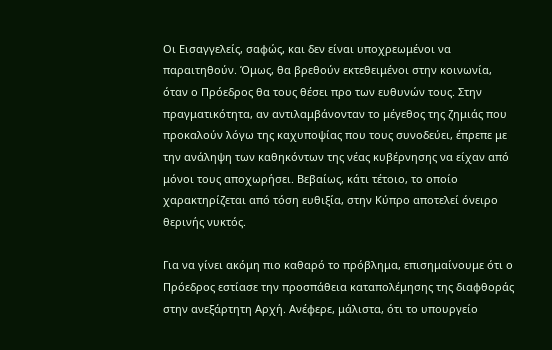Οι Εισαγγελείς, σαφώς, και δεν είναι υποχρεωμένοι να παραιτηθούν. Όμως, θα βρεθούν εκτεθειμένοι στην κοινωνία, όταν ο Πρόεδρος θα τους θέσει προ των ευθυνών τους. Στην πραγματικότητα, αν αντιλαμβάνονταν το μέγεθος της ζημιάς που προκαλούν λόγω της καχυποψίας που τους συνοδεύει, έπρεπε με την ανάληψη των καθηκόντων της νέας κυβέρνησης να είχαν από μόνοι τους αποχωρήσει. Βεβαίως, κάτι τέτοιο, το οποίο χαρακτηρίζεται από τόση ευθιξία, στην Κύπρο αποτελεί όνειρο θερινής νυκτός.

Για να γίνει ακόμη πιο καθαρό το πρόβλημα, επισημαίνουμε ότι ο Πρόεδρος εστίασε την προσπάθεια καταπολέμησης της διαφθοράς στην ανεξάρτητη Αρχή. Ανέφερε, μάλιστα, ότι το υπουργείο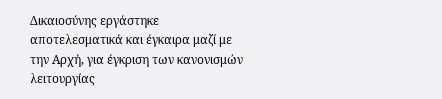Δικαιοσύνης εργάστηκε αποτελεσματικά και έγκαιρα μαζί με την Αρχή, για έγκριση των κανονισμών λειτουργίας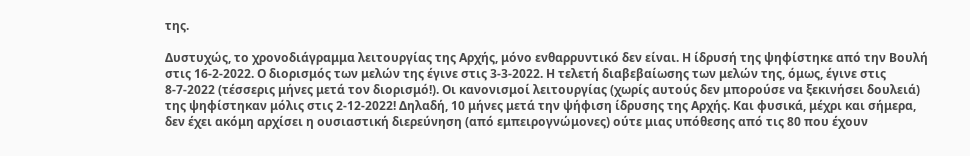της.

Δυστυχώς, το χρονοδιάγραμμα λειτουργίας της Αρχής, μόνο ενθαρρυντικό δεν είναι. Η ίδρυσή της ψηφίστηκε από την Βουλή στις 16-2-2022. Ο διορισμός των μελών της έγινε στις 3-3-2022. Η τελετή διαβεβαίωσης των μελών της, όμως, έγινε στις 8-7-2022 (τέσσερις μήνες μετά τον διορισμό!). Οι κανονισμοί λειτουργίας (χωρίς αυτούς δεν μπορούσε να ξεκινήσει δουλειά) της ψηφίστηκαν μόλις στις 2-12-2022! Δηλαδή, 10 μήνες μετά την ψήφιση ίδρυσης της Αρχής. Και φυσικά, μέχρι και σήμερα, δεν έχει ακόμη αρχίσει η ουσιαστική διερεύνηση (από εμπειρογνώμονες) ούτε μιας υπόθεσης από τις 80 που έχουν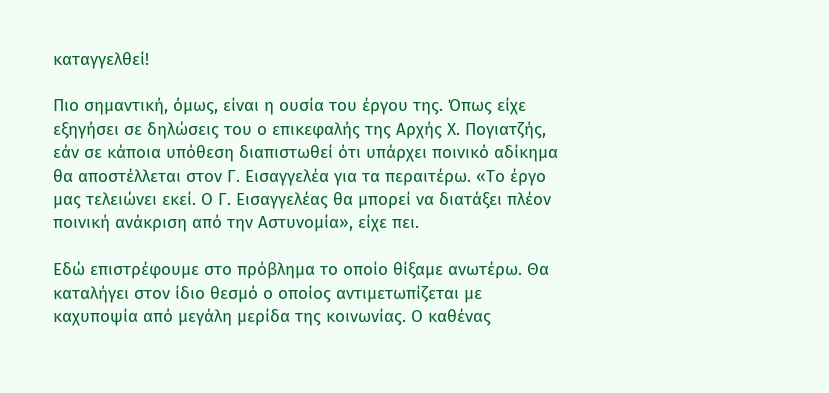καταγγελθεί!

Πιο σημαντική, όμως, είναι η ουσία του έργου της. Όπως είχε εξηγήσει σε δηλώσεις του ο επικεφαλής της Αρχής Χ. Πογιατζής, εάν σε κάποια υπόθεση διαπιστωθεί ότι υπάρχει ποινικό αδίκημα θα αποστέλλεται στον Γ. Εισαγγελέα για τα περαιτέρω. «Το έργο μας τελειώνει εκεί. Ο Γ. Εισαγγελέας θα μπορεί να διατάξει πλέον ποινική ανάκριση από την Αστυνομία», είχε πει.

Εδώ επιστρέφουμε στο πρόβλημα το οποίο θίξαμε ανωτέρω. Θα καταλήγει στον ίδιο θεσμό ο οποίος αντιμετωπίζεται με καχυποψία από μεγάλη μερίδα της κοινωνίας. Ο καθένας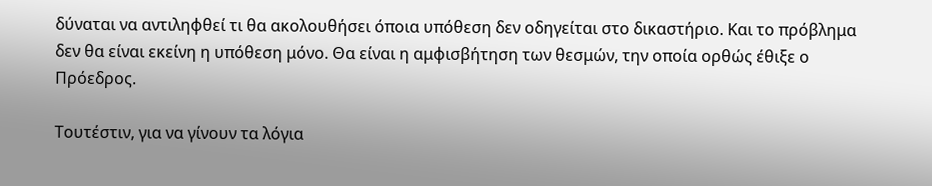δύναται να αντιληφθεί τι θα ακολουθήσει όποια υπόθεση δεν οδηγείται στο δικαστήριο. Και το πρόβλημα δεν θα είναι εκείνη η υπόθεση μόνο. Θα είναι η αμφισβήτηση των θεσμών, την οποία ορθώς έθιξε ο Πρόεδρος.

Τουτέστιν, για να γίνουν τα λόγια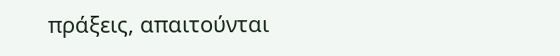πράξεις, απαιτούνται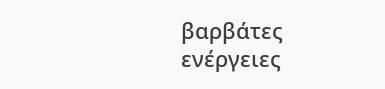βαρβάτες ενέργειες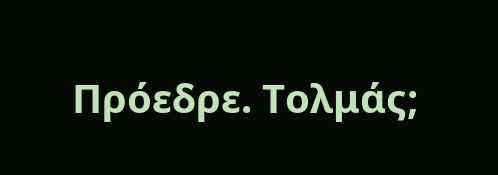Πρόεδρε. Τολμάς;